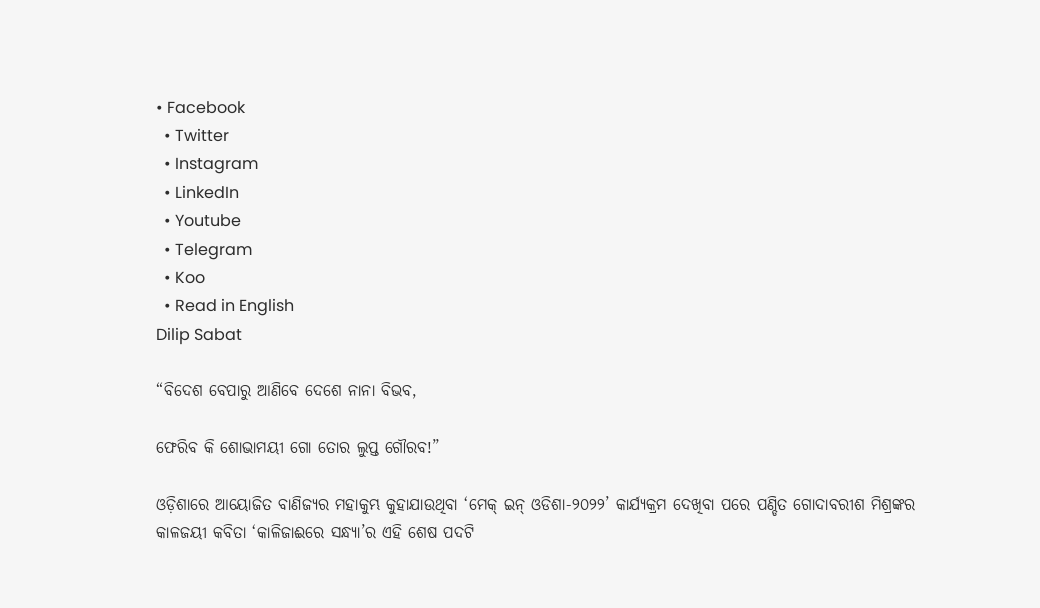• Facebook
  • Twitter
  • Instagram
  • LinkedIn
  • Youtube
  • Telegram
  • Koo
  • Read in English
Dilip Sabat

“ବିଦେଶ ବେପାରୁ ଆଣିବେ ଦେଶେ ନାନା ବିଭବ,

ଫେରିବ କି ଶୋଭାମୟୀ ଗୋ ତୋର ଲୁପ୍ତ ଗୌରବ!”

ଓଡ଼ିଶାରେ ଆୟୋଜିତ ବାଣିଜ୍ୟର ମହାକୁମ୍ଭ କୁହାଯାଉଥିବା ‘ମେକ୍ ଇନ୍ ଓଡିଶା-୨୦୨୨’ କାର୍ଯ୍ୟକ୍ରମ ଦେଖିବା ପରେ ପଣ୍ଡିତ ଗୋଦାବରୀଶ ମିଶ୍ରଙ୍କର କାଳଜୟୀ କବିତା ‘କାଳିଜାଈରେ ସନ୍ଧ୍ୟା’ର ଏହି ଶେଷ ପଦଟି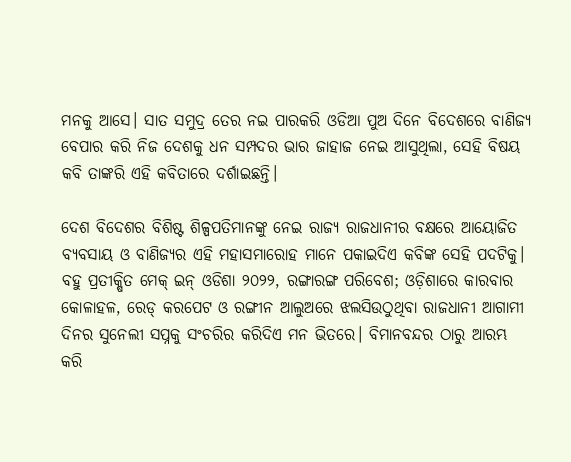ମନକୁ ଆସେ। ସାତ ସମୁଦ୍ର ତେର ନଇ ପାରକରି ଓଡିଆ ପୁଅ ଦିନେ ବିଦେଶରେ ବାଣିଜ୍ୟ ବେପାର କରି ନିଜ ଦେଶକୁ ଧନ ସମ୍ପଦର ଭାର ଜାହାଜ ନେଇ ଆସୁଥିଲା, ସେହି ବିଷୟ କବି ତାଙ୍କରି ଏହି କବିତାରେ ଦର୍ଶାଇଛନ୍ତି।

ଦେଶ ବିଦେଶର ବିଶିଷ୍ଟ ଶିଳ୍ପପତିମାନଙ୍କୁ ନେଇ ରାଜ୍ୟ ରାଜଧାନୀର ବକ୍ଷରେ ଆୟୋଜିତ ବ୍ୟବସାୟ ଓ ବାଣିଜ୍ୟର ଏହି ମହାସମାରୋହ ମାନେ ପକାଇଦିଏ କବିଙ୍କ ସେହି ପଦଟିକୁ। ବହୁ ପ୍ରତୀକ୍ଷିତ ମେକ୍ ଇନ୍ ଓଡିଶା ୨୦୨୨, ରଙ୍ଗାରଙ୍ଗ ପରିବେଶ; ଓଡ଼ିଶାରେ କାରବାର କୋଳାହଳ, ରେଡ୍ କରପେଟ ଓ ରଙ୍ଗୀନ ଆଲୁଅରେ ଝଲସିଉଠୁଥିବା ରାଜଧାନୀ ଆଗାମୀ ଦିନର ସୁନେଲୀ ସପ୍ନକୁ ସଂଚରିର କରିଦିଏ ମନ ଭିତରେ। ବିମାନବନ୍ଦର ଠାରୁ ଆରମ୍ଭ କରି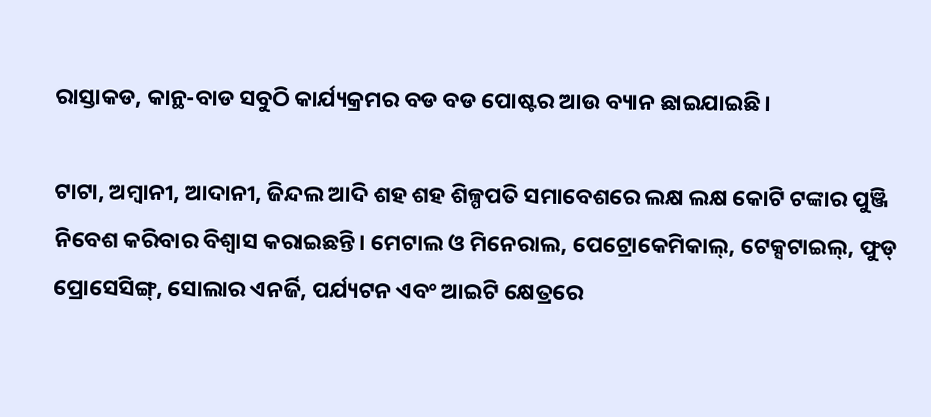ରାସ୍ତାକଡ, କାନ୍ଥ-ବାଡ ସବୁଠି କାର୍ଯ୍ୟକ୍ରମର ବଡ ବଡ ପୋଷ୍ଟର ଆଉ ବ୍ୟାନ ଛାଇଯାଇଛି।

ଟାଟା, ଅମ୍ବାନୀ, ଆଦାନୀ, ଜିନ୍ଦଲ ଆଦି ଶହ ଶହ ଶିଳ୍ପପତି ସମାବେଶରେ ଲକ୍ଷ ଲକ୍ଷ କୋଟି ଟଙ୍କାର ପୁଞ୍ଜି ନିବେଶ କରିବାର ବିଶ୍ୱାସ କରାଇଛନ୍ତି। ମେଟାଲ ଓ ମିନେରାଲ, ପେଟ୍ରୋକେମିକାଲ୍‌, ଟେକ୍ସଟାଇଲ୍‌, ଫୁଡ୍ ପ୍ରୋସେସିଙ୍ଗ୍‌, ସୋଲାର ଏନର୍ଜି, ପର୍ଯ୍ୟଟନ ଏବଂ ଆଇଟି କ୍ଷେତ୍ରରେ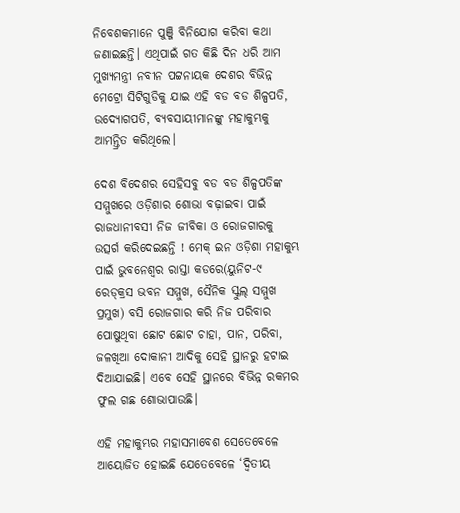ନିବେଶକମାନେ ପୁଞ୍ଜି ବିନିଯୋଗ କରିବା କଥା ଜଣାଇଛନ୍ତି। ଏଥିପାଇଁ ଗତ କିଛି ଦିନ ଧରି ଆମ ମୁଖ୍ୟମନ୍ତ୍ରୀ ନବୀନ ପଟ୍ଟନାୟକ ଦେଶର ବିଭିନ୍ନ ମେଟ୍ରୋ ସିଟିଗୁଡିକୁ ଯାଇ ଏହି ବଡ ବଡ ଶିଳ୍ପପତି, ଉଦ୍ୟୋଗପତି, ବ୍ୟବସାୟୀମାନଙ୍କୁ ମହାକୁମ୍ଭକୁ ଆମନ୍ତ୍ରିତ କରିଥିଲେ।

ଦେଶ ବିଦେଶର ସେହିସବୁ ବଡ ବଡ ଶିଳ୍ପପତିଙ୍କ ସମ୍ମୁଖରେ ଓଡ଼ିଶାର ଶୋଭା ବଢ଼ାଇବା ପାଇଁ ରାଜଧାନୀବସୀ ନିଜ ଜୀବିକା ଓ ରୋଜଗାରକୁ ଉତ୍ସର୍ଗ କରିଦେଇଛନ୍ତି ! ମେକ୍ ଇନ ଓଡ଼ିଶା ମହାକୁମ୍ଭ ପାଇଁ ଭୁବନେଶ୍ବର ରାସ୍ତା କଡରେ(ୟୁନିଟ-୯ ରେଡ୍‌କ୍ରସ ଭବନ ସମ୍ମୁଖ, ସୈନିକ ସ୍କୁଲ୍‌ ସମ୍ମୁଖ ପ୍ରମୁଖ) ବସି ରୋଜଗାର କରି ନିଜ ପରିବାର ପୋଷୁଥିବା ଛୋଟ ଛୋଟ ଚାହା, ପାନ, ପରିବା, ଜଳଖିଆ ଦୋକାନୀ ଆଦିକୁ ସେହି ସ୍ଥାନରୁ ହଟାଇ ଦିଆଯାଇଛି। ଏବେ ସେହି ସ୍ଥାନରେ ବିଭିନ୍ନ ରକମର ଫୁଲ ଗଛ ଶୋଭାପାଉଛି।

ଏହି ମହାକୁମ୍ଭର ମହାସମାବେଶ ସେତେବେଳେ ଆୟୋଜିତ ହୋଇଛି ଯେତେବେଳେ ‘ଦ୍ୱିତୀୟ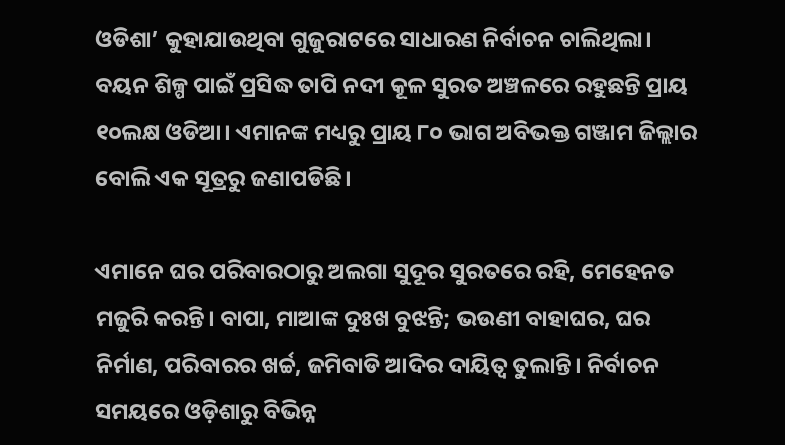ଓଡିଶା’ କୁହାଯାଉଥିବା ଗୁଜୁରାଟରେ ସାଧାରଣ ନିର୍ବାଚନ ଚାଲିଥିଲା। ବୟନ ଶିଳ୍ପ ପାଇଁ ପ୍ରସିଦ୍ଧ ତାପି ନଦୀ କୂଳ ସୁରତ ଅଞ୍ଚଳରେ ରହୁଛନ୍ତି ପ୍ରାୟ ୧୦ଲକ୍ଷ ଓଡିଆ। ଏମାନଙ୍କ ମଧ୍ୟରୁ ପ୍ରାୟ ୮୦ ଭାଗ ଅବିଭକ୍ତ ଗଞ୍ଜାମ ଜିଲ୍ଲାର ବୋଲି ଏକ ସୂତ୍ରରୁ ଜଣାପଡିଛି।

ଏମାନେ ଘର ପରିବାରଠାରୁ ଅଲଗା ସୁଦୂର ସୁରତରେ ରହି, ମେହେନତ ମଜୁରି କରନ୍ତି। ବାପା, ମାଆଙ୍କ ଦୁଃଖ ବୁଝନ୍ତି; ଭଉଣୀ ବାହାଘର, ଘର ନିର୍ମାଣ, ପରିବାରର ଖର୍ଚ୍ଚ, ଜମିବାଡି ଆଦିର ଦାୟିତ୍ୱ ତୁଲାନ୍ତି। ନିର୍ବାଚନ ସମୟରେ ଓଡ଼ିଶାରୁ ବିଭିନ୍ନ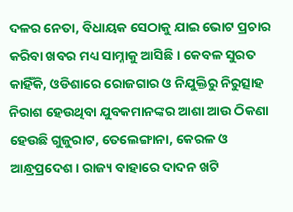ଦଳର ନେତା, ବିଧାୟକ ସେଠାକୁ ଯାଇ ଭୋଟ ପ୍ରଚାର କରିବା ଖବର ମଧ୍ୟ ସାମ୍ନାକୁ ଆସିଛି। କେବଳ ସୁରତ କାହିଁକି, ଓଡିଶାରେ ରୋଜଗାର ଓ ନିଯୁକ୍ତିରୁ ନିରୁତ୍ସାହ ନିରାଶ ହେଉଥିବା ଯୁବକମାନଙ୍କର ଆଶା ଆଉ ଠିକଣା ହେଉଛି ଗୁଜୁରାଟ, ତେଲେଙ୍ଗାନା, କେରଳ ଓ ଆନ୍ଧ୍ରପ୍ରଦେଶ। ରାଜ୍ୟ ବାହାରେ ଦାଦନ ଖଟି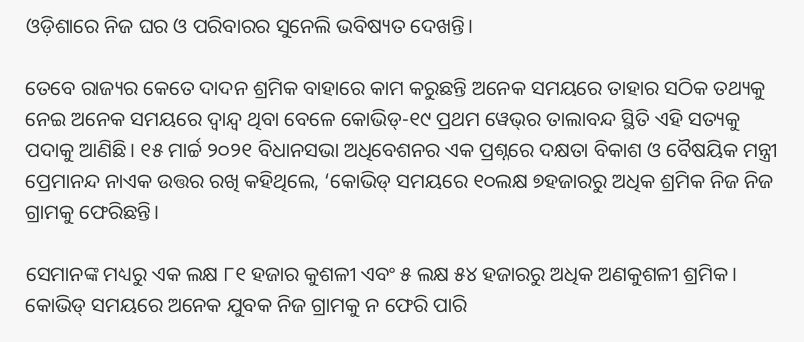ଓଡ଼ିଶାରେ ନିଜ ଘର ଓ ପରିବାରର ସୁନେଲି ଭବିଷ୍ୟତ ଦେଖନ୍ତି।

ତେବେ ରାଜ୍ୟର କେତେ ଦାଦନ ଶ୍ରମିକ ବାହାରେ କାମ କରୁଛନ୍ତି ଅନେକ ସମୟରେ ତାହାର ସଠିକ ତଥ୍ୟକୁ ନେଇ ଅନେକ ସମୟରେ ଦ୍ୱାନ୍ଦ୍ୱ ଥିବା ବେଳେ କୋଭିଡ୍‌-୧୯ ପ୍ରଥମ ୱେଭ୍‌ର ତାଲାବନ୍ଦ ସ୍ଥିତି ଏହି ସତ୍ୟକୁ ପଦାକୁ ଆଣିଛି। ୧୫ ମାର୍ଚ୍ଚ ୨୦୨୧ ବିଧାନସଭା ଅଧିବେଶନର ଏକ ପ୍ରଶ୍ନରେ ଦକ୍ଷତା ବିକାଶ ଓ ବୈଷୟିକ ମନ୍ତ୍ରୀ ପ୍ରେମାନନ୍ଦ ନାଏକ ଉତ୍ତର ରଖି କହିଥିଲେ, ‘କୋଭିଡ୍‌ ସମୟରେ ୧୦ଲକ୍ଷ ୭ହଜାରରୁ ଅଧିକ ଶ୍ରମିକ ନିଜ ନିଜ ଗ୍ରାମକୁ ଫେରିଛନ୍ତି।

ସେମାନଙ୍କ ମଧ୍ୟରୁ ଏକ ଲକ୍ଷ ୮୧ ହଜାର କୁଶଳୀ ଏବଂ ୫ ଲକ୍ଷ ୫୪ ହଜାରରୁ ଅଧିକ ଅଣକୁଶଳୀ ଶ୍ରମିକ। କୋଭିଡ୍‌ ସମୟରେ ଅନେକ ଯୁବକ ନିଜ ଗ୍ରାମକୁ ନ ଫେରି ପାରି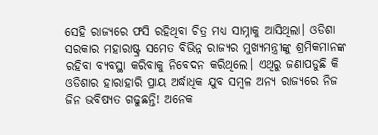ସେହି ରାଜ୍ୟରେ ଫସି ରହିଥିବା ଚିତ୍ର ମଧ୍ୟ ସାମ୍ନାକୁ ଆସିଥିଲା। ଓଡିଶା ସରକାର ମହାରାଷ୍ଟ୍ର ସମେତ ବିଭିନ୍ନ ରାଜ୍ୟର ମୁଖ୍ୟମନ୍ତ୍ରୀଙ୍କୁ ଶ୍ରମିକମାନଙ୍କ ରହିବା ବ୍ୟବସ୍ଥା କରିବାକୁ ନିବେଦନ କରିଥିଲେ। ଏଥିରୁ ଜଣାପଡୁଛି କି ଓଡିଶାର ହାରାହାରି ପ୍ରାୟ ଅର୍ଦ୍ଧାଧିକ ଯୁବ ସମ୍ବଳ ଅନ୍ୟ ରାଜ୍ୟରେ ନିଜ ଜିନ ଭବିଷ୍ୟତ ଗଢୁଛନ୍ତି! ଅନେକ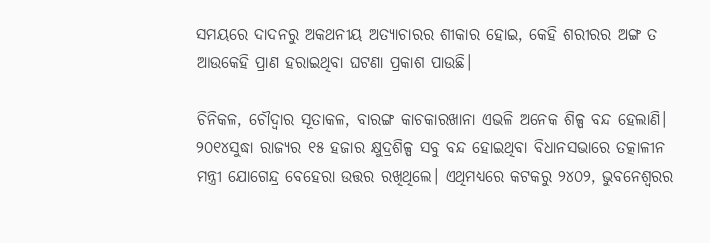ସମୟରେ ଦାଦନରୁ ଅକଥନୀୟ ଅତ୍ୟାଚାରର ଶୀକାର ହୋଇ, କେହି ଶରୀରର ଅଙ୍ଗ ତ ଆଉକେହି ପ୍ରାଣ ହରାଇଥିବା ଘଟଣା ପ୍ରକାଶ ପାଉଛି।

ଚିନିକଳ, ଚୌଦ୍ୱାର ସୂତାକଳ, ବାରଙ୍ଗ କାଚକାରଖାନା ଏଭଳି ଅନେକ ଶିଳ୍ପ ବନ୍ଦ ହେଲାଣି। ୨୦୧୪ସୁଦ୍ଧା ରାଜ୍ୟର ୧୫ ହଜାର କ୍ଷୁଦ୍ରଶିଳ୍ପ ସବୁ ବନ୍ଦ ହୋଇଥିବା ବିଧାନସଭାରେ ତତ୍କାଳୀନ ମନ୍ତ୍ରୀ ଯୋଗେନ୍ଦ୍ର ବେହେରା ଉତ୍ତର ରଖିଥିଲେ। ଏଥିମଧ୍ୟରେ କଟକରୁ ୨୪୦୨, ଭୁବନେଶ୍ୱରର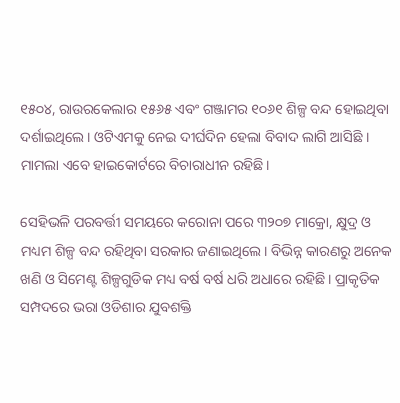୧୫୦୪, ରାଉରକେଲାର ୧୫୬୫ ଏବଂ ଗଞ୍ଜାମର ୧୦୬୧ ଶିଳ୍ପ ବନ୍ଦ ହୋଇଥିବା ଦର୍ଶାଇଥିଲେ। ଓଟିଏମକୁ ନେଇ ଦୀର୍ଘଦିନ ହେଲା ବିବାଦ ଲାଗି ଆସିଛି । ମାମଲା ଏବେ ହାଇକୋର୍ଟରେ ବିଚାରାଧୀନ ରହିଛି।

ସେହିଭଳି ପରବର୍ତ୍ତୀ ସମୟରେ କରୋନା ପରେ ୩୨୦୭ ମାକ୍ରୋ, କ୍ଷୁଦ୍ର ଓ ମଧ୍ୟମ ଶିଳ୍ପ ବନ୍ଦ ରହିଥିବା ସରକାର ଜଣାଇଥିଲେ। ବିଭିନ୍ନ କାରଣରୁ ଅନେକ ଖଣି ଓ ସିମେଣ୍ଟ ଶିଳ୍ପଗୁଡିକ ମଧ୍ୟ ବର୍ଷ ବର୍ଷ ଧରି ଅଧାରେ ରହିଛି। ପ୍ରାକୃତିକ ସମ୍ପଦରେ ଭରା ଓଡିଶାର ଯୁବଶକ୍ତି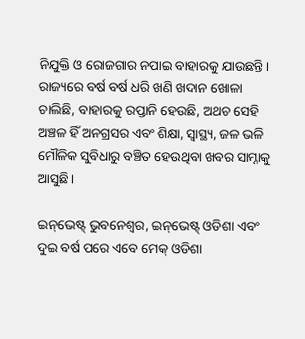ନିଯୁକ୍ତି ଓ ରୋଜଗାର ନପାଇ ବାହାରକୁ ଯାଉଛନ୍ତି। ରାଜ୍ୟରେ ବର୍ଷ ବର୍ଷ ଧରି ଖଣି ଖଦାନ ଖୋଳା ଚାଲିଛି, ବାହାରକୁ ରପ୍ତାନି ହେଉଛି, ଅଥଚ ସେହି ଅଞ୍ଚଳ ହିଁ ଅନଗ୍ରସର ଏବଂ ଶିକ୍ଷା, ସ୍ବାସ୍ଥ୍ୟ, ଜଳ ଭଳି ମୌଳିକ ସୁବିଧାରୁ ବଞ୍ଚିତ ହେଉଥିବା ଖବର ସାମ୍ନାକୁ ଆସୁଛି।

ଇନ୍‌ଭେଷ୍ଟ୍‌ ଭୁବନେଶ୍ୱର, ଇନ୍‌ଭେଷ୍ଟ୍‌ ଓଡିଶା ଏବଂ ଦୁଇ ବର୍ଷ ପରେ ଏବେ ମେକ୍ ଓଡିଶା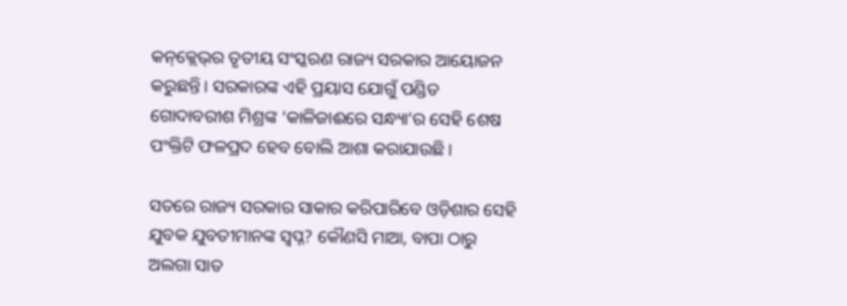କନ୍‌କ୍ଲେଭ୍‌ର ତୃତୀୟ ସଂସ୍କରଣ ରାଜ୍ୟ ସରକାର ଆୟୋଜନ କରୁଛନ୍ତି। ସରକାରଙ୍କ ଏହି ପ୍ରୟାସ ଯୋଗୁଁ ପଣ୍ଡିତ ଗୋଦାବରୀଶ ମିଶ୍ରଙ୍କ ‘କାଳିଜାଈରେ ସନ୍ଧ୍ୟା’ର ସେହି ଶେଷ ପଂକ୍ତିଟି ଫଳପ୍ରଦ ହେବ ବୋଲି ଆଶା କରାଯାଉଛି।

ସତରେ ରାଜ୍ୟ ସରକାର ସାକାର କରିପାରିବେ ଓଡ଼ିଶାର ସେହି ଯୁବକ ଯୁବତୀମାନଙ୍କ ସ୍ୱପ୍ନ? କୌଣସି ମାଆ, ବାପା ଠାରୁ ଅଲଗା ସାତ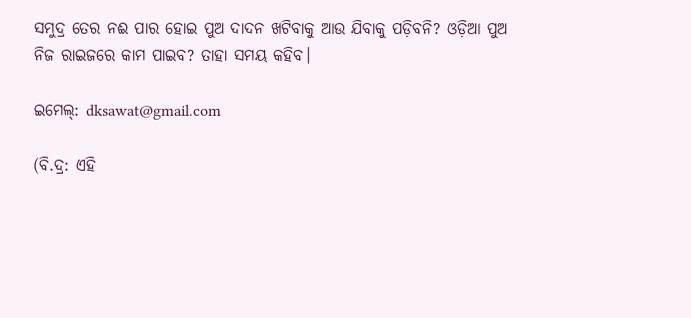ସମୁଦ୍ର ତେର ନଈ ପାର ହୋଇ ପୁଅ ଦାଦନ ଖଟିବାକୁ ଆଉ ଯିବାକୁ ପଡ଼ିବନି? ଓଡ଼ିଆ ପୁଅ ନିଜ ରାଇଜରେ କାମ ପାଇବ? ତାହା ସମୟ କହିବ।

ଇମେଲ୍: dksawat@gmail.com

(ବି.ଦ୍ର: ଏହି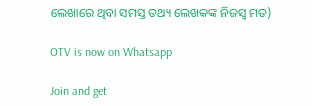ଲେଖାରେ ଥିବା ସମସ୍ତ ତଥ୍ୟ ଲେଖକଙ୍କ ନିଜସ୍ୱ ମତ)

OTV is now on Whatsapp

Join and get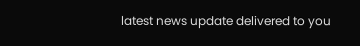latest news update delivered to you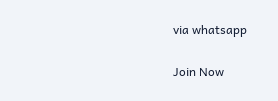via whatsapp

Join Now